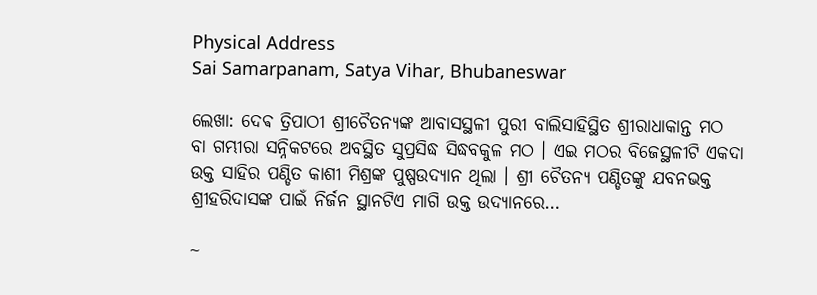Physical Address
Sai Samarpanam, Satya Vihar, Bhubaneswar

ଲେଖା: ଦେଵ ତ୍ରିପାଠୀ ଶ୍ରୀଚୈତନ୍ୟଙ୍କ ଆବାସସ୍ଥଳୀ ପୁରୀ ବାଲିସାହିସ୍ଥିତ ଶ୍ରୀରାଧାକାନ୍ତ ମଠ ବା ଗମ୍ଭୀରା ସନ୍ନିକଟରେ ଅବସ୍ଥିତ ସୁପ୍ରସିଦ୍ଧ ସିଦ୍ଧବକୁଳ ମଠ । ଏଇ ମଠର ବିଜେସ୍ଥଳୀଟି ଏକଦା ଉକ୍ତ ସାହିର ପଣ୍ଡିତ କାଶୀ ମିଶ୍ରଙ୍କ ପୁଷ୍ପଉଦ୍ୟାନ ଥିଲା । ଶ୍ରୀ ଚୈତନ୍ୟ ପଣ୍ଡିତଙ୍କୁ ଯବନଭକ୍ତ ଶ୍ରୀହରିଦାସଙ୍କ ପାଇଁ ନିର୍ଜନ ସ୍ଥାନଟିଏ ମାଗି ଉକ୍ତ ଉଦ୍ୟାନରେ…

~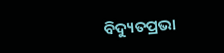ବିଦ୍ୟୁତପ୍ରଭା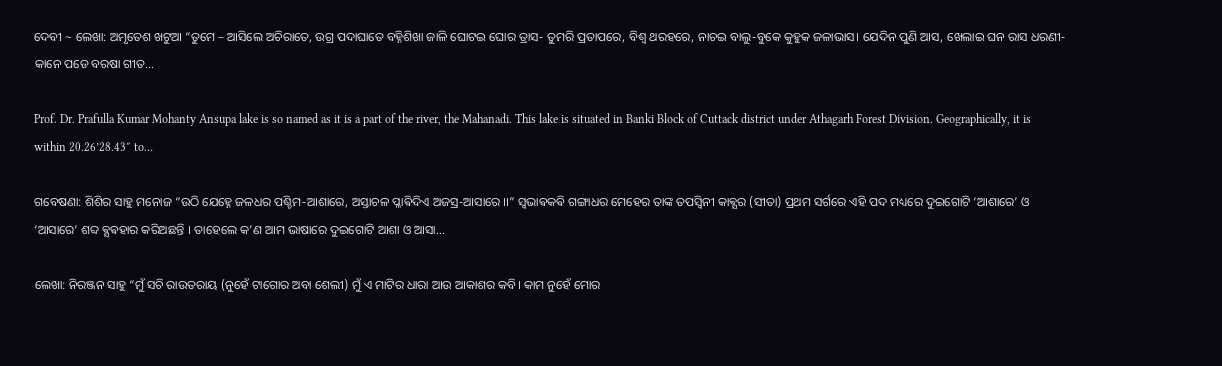ଦେବୀ ~ ଲେଖା: ଅମୃତେଶ ଖଟୁଆ “ତୁମେ – ଆସିଲେ ଅଚିରାତେ, ଉଗ୍ର ପଦାଘାତେ ବହ୍ନିଶିଖା ଜାଳି ଘୋଟଇ ଘୋର ତ୍ରାସ- ତୁମରି ପ୍ରତାପରେ, ବିଶ୍ଵ ଥରହରେ, ନାଚଇ ବାଲୁ-ବୁକେ କୁହୁକ ଜଳାଭାସ। ଯେଦିନ ପୁଣି ଆସ, ଖେଲାଇ ଘନ ରାସ ଧରଣୀ-କାନେ ପଡେ ବରଷା ଗୀତ…

Prof. Dr. Prafulla Kumar Mohanty Ansupa lake is so named as it is a part of the river, the Mahanadi. This lake is situated in Banki Block of Cuttack district under Athagarh Forest Division. Geographically, it is within 20.26’28.43″ to…

ଗବେଷଣା: ଶିଶିର ସାହୁ ମନୋଜ “ଉଠି ଯେହ୍ନେ ଜଳଧର ପଶ୍ଚିମ-ଆଶାରେ, ଅସ୍ତାଚଳ ପ୍ଳାଵିଦିଏ ଅଜସ୍ର-ଆସାରେ ।।” ସ୍ବଭାଵକଵି ଗଙ୍ଗାଧର ମେହେର ତାଙ୍କ ତପସ୍ଵିନୀ କାଵ୍ଯର (ସୀତା) ପ୍ରଥମ ସର୍ଗରେ ଏହି ପଦ ମଧ୍ୟରେ ଦୁଇଗୋଟି ‘ଆଶାରେ’ ଓ ‘ଆସାରେ’ ଶବ୍ଦ ଵ୍ଯଵହାର କରିଅଛନ୍ତି । ତାହେଲେ କ’ଣ ଆମ ଭାଷାରେ ଦୁଇଗୋଟି ଆଶା ଓ ଆସା…

ଲେଖା: ନିରଞ୍ଜନ ସାହୁ “ମୁଁ ସଚି ରାଉତରାୟ (ନୁହେଁ ଟାଗୋର ଅବା ଶେଲୀ) ମୁଁ ଏ ମାଟିର ଧାରା ଆଉ ଆକାଶର କବି। କାମ ନୁହେଁ ମୋର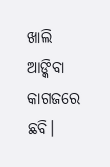ଖାଲି ଆଙ୍କିବା କାଗଜରେ ଛବି।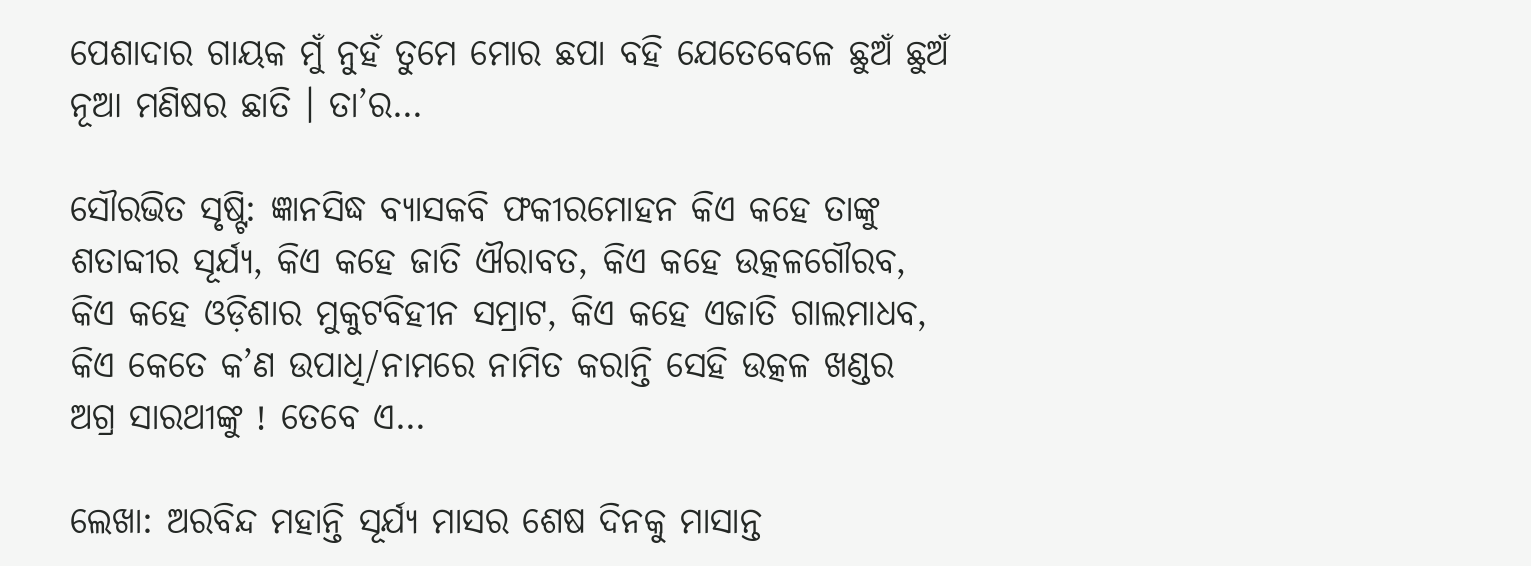ପେଶାଦାର ଗାୟକ ମୁଁ ନୁହଁ ତୁମେ ମୋର ଛପା ବହି ଯେତେବେଳେ ଛୁଅଁ ଛୁଅଁ ନୂଆ ମଣିଷର ଛାତି । ତା’ର…

ସୌରଭିତ ସୃଷ୍ଟି: ଜ୍ଞାନସିଦ୍ଧ ବ୍ୟାସକବି ଫକୀରମୋହନ କିଏ କହେ ତାଙ୍କୁ ଶତାବ୍ଦୀର ସୂର୍ଯ୍ୟ, କିଏ କହେ ଜାତି ଐରାବତ, କିଏ କହେ ଉତ୍କଳଗୌରବ, କିଏ କହେ ଓଡ଼ିଶାର ମୁକୁଟବିହୀନ ସମ୍ରାଟ, କିଏ କହେ ଏଜାତି ଗାଲମାଧବ, କିଏ କେତେ କ’ଣ ଉପାଧି/ନାମରେ ନାମିତ କରାନ୍ତି ସେହି ଉତ୍କଳ ଖଣ୍ଡର ଅଗ୍ର ସାରଥୀଙ୍କୁ ! ତେବେ ଏ…

ଲେଖା: ଅରବିନ୍ଦ ମହାନ୍ତି ସୂର୍ଯ୍ୟ ମାସର ଶେଷ ଦିନକୁ ମାସାନ୍ତ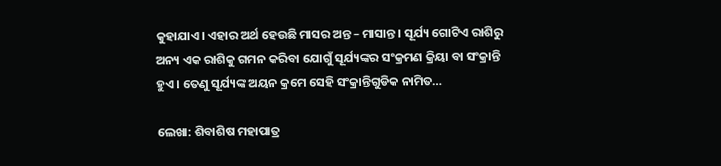କୁହାଯାଏ। ଏହାର ଅର୍ଥ ହେଉଛି ମାସର ଅନ୍ତ – ମାସାନ୍ତ । ସୂର୍ଯ୍ୟ ଗୋଟିଏ ରାଶିରୁ ଅନ୍ୟ ଏକ ରାଶିକୁ ଗମନ କରିବା ଯୋଗୁଁ ସୂର୍ଯ୍ୟଙ୍କର ସଂକ୍ରମଣ କ୍ରିୟା ବା ସଂକ୍ରାନ୍ତି ହୁଏ । ତେଣୁ ସୂର୍ଯ୍ୟଙ୍କ ଅୟନ କ୍ରମେ ସେହି ସଂକ୍ରାନ୍ତିଗୁଡିକ ନାମିତ…

ଲେଖା: ଶିବାଶିଷ ମହାପାତ୍ର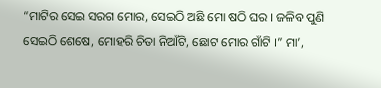“ମାଟିର ସେଇ ସରଗ ମୋର, ସେଇଠି ଅଛି ମୋ ଷଠି ଘର । ଜଳିବ ପୁଣି ସେଇଠି ଶେଷେ, ମୋହରି ଚିତା ନିଆଁଟି, ଛୋଟ ମୋର ଗାଁଟି ।” ମା’,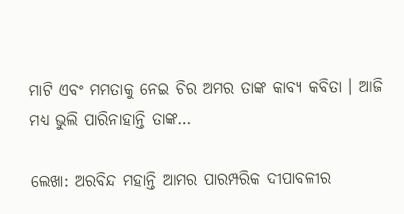ମାଟି ଏବଂ ମମତାକୁ ନେଇ ଚିର ଅମର ତାଙ୍କ କାବ୍ୟ କବିତା । ଆଜି ମଧ୍ୟ ଭୁଲି ପାରିନାହାନ୍ତି ତାଙ୍କ…

ଲେଖା: ଅରବିନ୍ଦ ମହାନ୍ତି ଆମର ପାରମ୍ପରିକ ଦୀପାବଳୀର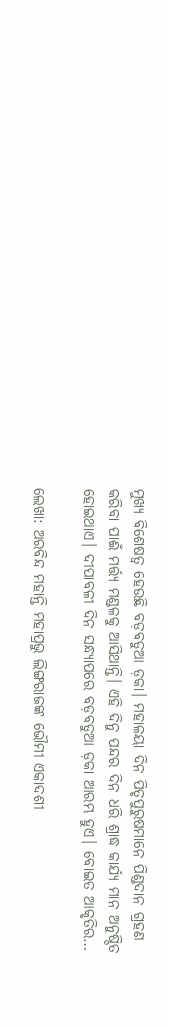ମୁଖ୍ୟ ବିଶେଷତ୍ୱ ହେଉଛି ବଡ଼ବଡୁଆ ଡ଼କା। ମହାଳୟା ଦିନ ପିତୃପୁରୁଷମାନେ ପିଣ୍ଡଦାନ ଗ୍ରହଣ କରିବା ପାଈଁ ମର୍ତ୍ତ୍ୟ ମଣ୍ଡଳକୁ ଆସିଥାନ୍ତି। ଏହି ଦିନୁ ପନ୍ଦର ଦିନ ଧରି ଶ୍ରାଦ୍ଧ କାର୍ଯ୍ୟ ମାନ ଅନୁଷ୍ଠିତ ହୋଇଥାଏ। ଦୀପାବଳୀ ଦିନ ସନ୍ଧ୍ୟାପରେ ବଡ଼ବଡୁଆ ଡ଼କା ଆରମ୍ଭ ହୁଏ। ବୋଇତ ଆକୃତିର…

ଲେଖା: ଅରବିନ୍ଦ ମହାନ୍ତି ମହାପ୍ରଭୁ ଲିଙ୍ଗରାଜଙ୍କ ଭୌମୀ ଏକାଦଶୀ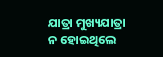ଯାତ୍ରା ମୁଖ୍ୟଯାତ୍ରା ନ ହୋଇଥିଲେ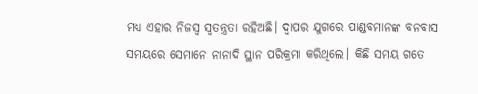ମଧ୍ୟ ଏହାର ନିଜସ୍ୱ ସ୍ୱତନ୍ତ୍ରତା ରହିଅଛି। ଦ୍ଵାପର ଯୁଗରେ ପାଣ୍ଡବମାନଙ୍କ ବନବାସ ସମୟରେ ସେମାନେ ନାନାଦି ସ୍ଥାନ ପରିକ୍ରମା କରିଥିଲେ। କିଛି ସମୟ ଗତେ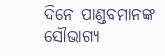ଦିନେ ପାଣ୍ଡବମାନଙ୍କ ସୌଭାଗ୍ୟ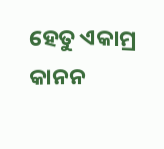ହେତୁ ଏକାମ୍ର କାନନ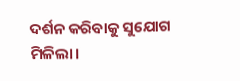ଦର୍ଶନ କରିବାକୁ ସୁଯୋଗ ମିଳିଲା।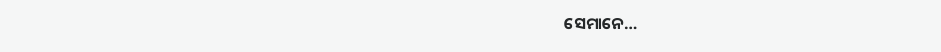ସେମାନେ…